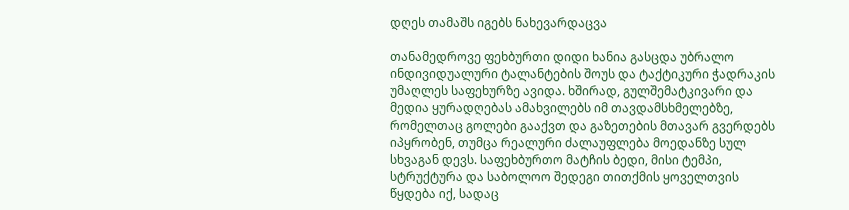დღეს თამაშს იგებს ნახევარდაცვა

თანამედროვე ფეხბურთი დიდი ხანია გასცდა უბრალო ინდივიდუალური ტალანტების შოუს და ტაქტიკური ჭადრაკის უმაღლეს საფეხურზე ავიდა. ხშირად, გულშემატკივარი და მედია ყურადღებას ამახვილებს იმ თავდამსხმელებზე, რომელთაც გოლები გააქვთ და გაზეთების მთავარ გვერდებს იპყრობენ, თუმცა რეალური ძალაუფლება მოედანზე სულ სხვაგან დევს. საფეხბურთო მატჩის ბედი, მისი ტემპი, სტრუქტურა და საბოლოო შედეგი თითქმის ყოველთვის წყდება იქ, სადაც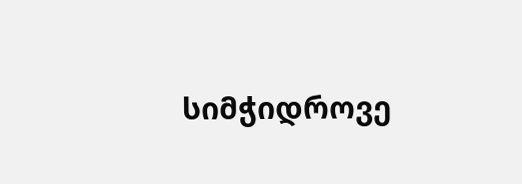სიმჭიდროვე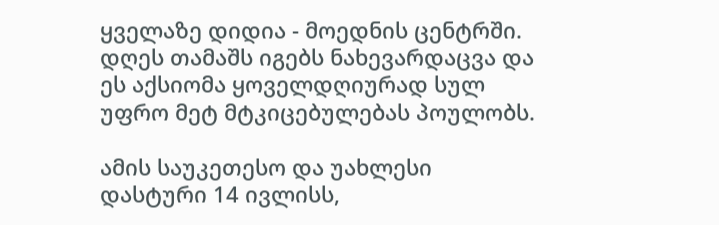ყველაზე დიდია - მოედნის ცენტრში. დღეს თამაშს იგებს ნახევარდაცვა და ეს აქსიომა ყოველდღიურად სულ უფრო მეტ მტკიცებულებას პოულობს.

ამის საუკეთესო და უახლესი დასტური 14 ივლისს,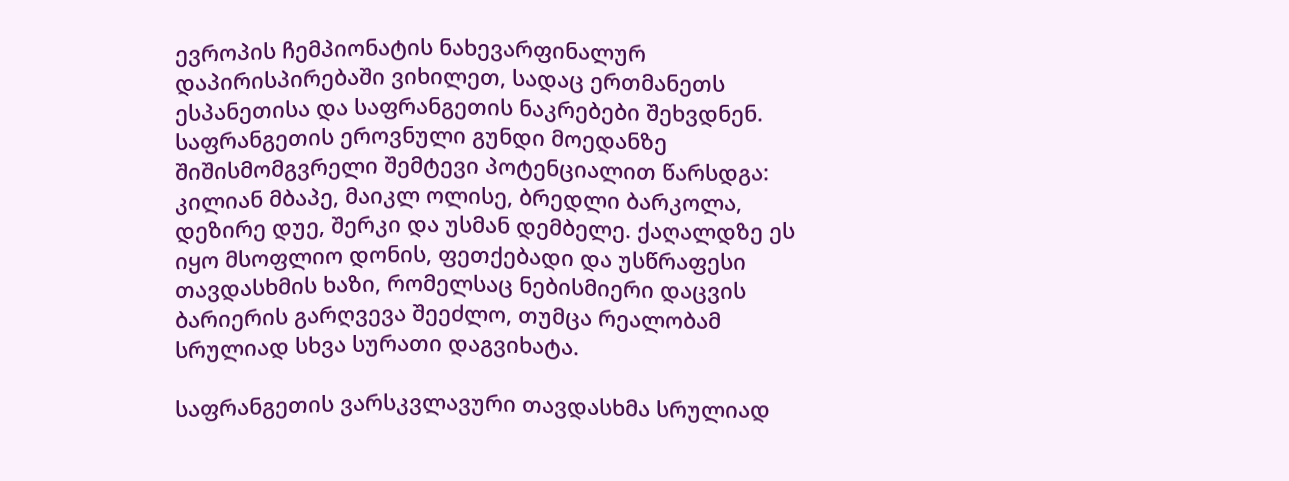ევროპის ჩემპიონატის ნახევარფინალურ დაპირისპირებაში ვიხილეთ, სადაც ერთმანეთს ესპანეთისა და საფრანგეთის ნაკრებები შეხვდნენ. საფრანგეთის ეროვნული გუნდი მოედანზე შიშისმომგვრელი შემტევი პოტენციალით წარსდგა: კილიან მბაპე, მაიკლ ოლისე, ბრედლი ბარკოლა, დეზირე დუე, შერკი და უსმან დემბელე. ქაღალდზე ეს იყო მსოფლიო დონის, ფეთქებადი და უსწრაფესი თავდასხმის ხაზი, რომელსაც ნებისმიერი დაცვის ბარიერის გარღვევა შეეძლო, თუმცა რეალობამ სრულიად სხვა სურათი დაგვიხატა.

საფრანგეთის ვარსკვლავური თავდასხმა სრულიად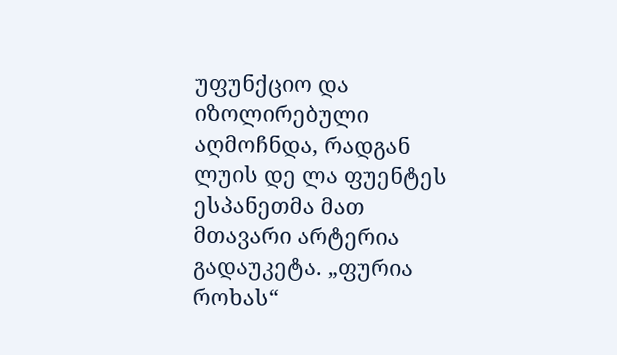უფუნქციო და იზოლირებული აღმოჩნდა, რადგან ლუის დე ლა ფუენტეს ესპანეთმა მათ მთავარი არტერია გადაუკეტა. „ფურია როხას“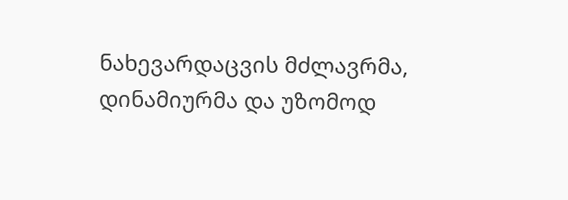ნახევარდაცვის მძლავრმა, დინამიურმა და უზომოდ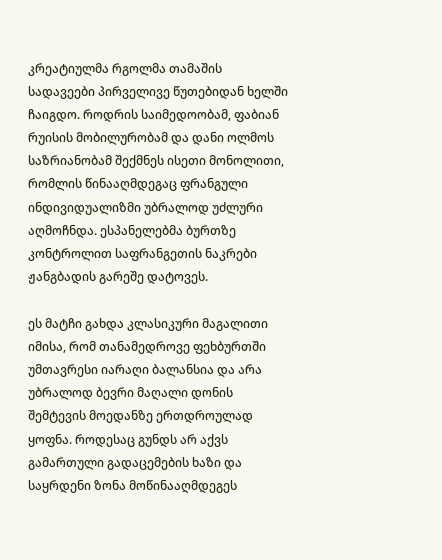კრეატიულმა რგოლმა თამაშის სადავეები პირველივე წუთებიდან ხელში ჩაიგდო. როდრის საიმედოობამ, ფაბიან რუისის მობილურობამ და დანი ოლმოს საზრიანობამ შექმნეს ისეთი მონოლითი, რომლის წინააღმდეგაც ფრანგული ინდივიდუალიზმი უბრალოდ უძლური აღმოჩნდა. ესპანელებმა ბურთზე კონტროლით საფრანგეთის ნაკრები ჟანგბადის გარეშე დატოვეს.

ეს მატჩი გახდა კლასიკური მაგალითი იმისა, რომ თანამედროვე ფეხბურთში უმთავრესი იარაღი ბალანსია და არა უბრალოდ ბევრი მაღალი დონის შემტევის მოედანზე ერთდროულად ყოფნა. როდესაც გუნდს არ აქვს გამართული გადაცემების ხაზი და საყრდენი ზონა მოწინააღმდეგეს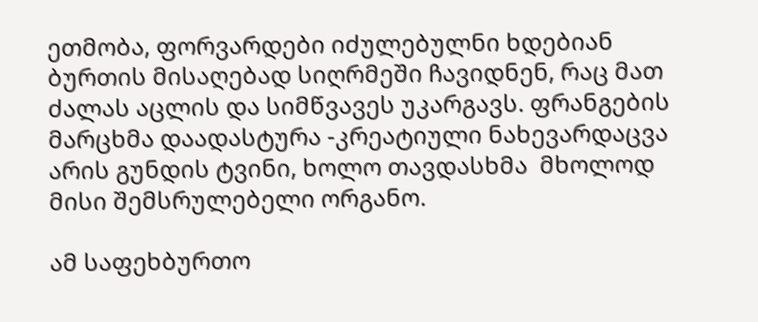ეთმობა, ფორვარდები იძულებულნი ხდებიან ბურთის მისაღებად სიღრმეში ჩავიდნენ, რაც მათ ძალას აცლის და სიმწვავეს უკარგავს. ფრანგების მარცხმა დაადასტურა -კრეატიული ნახევარდაცვა არის გუნდის ტვინი, ხოლო თავდასხმა  მხოლოდ მისი შემსრულებელი ორგანო.

ამ საფეხბურთო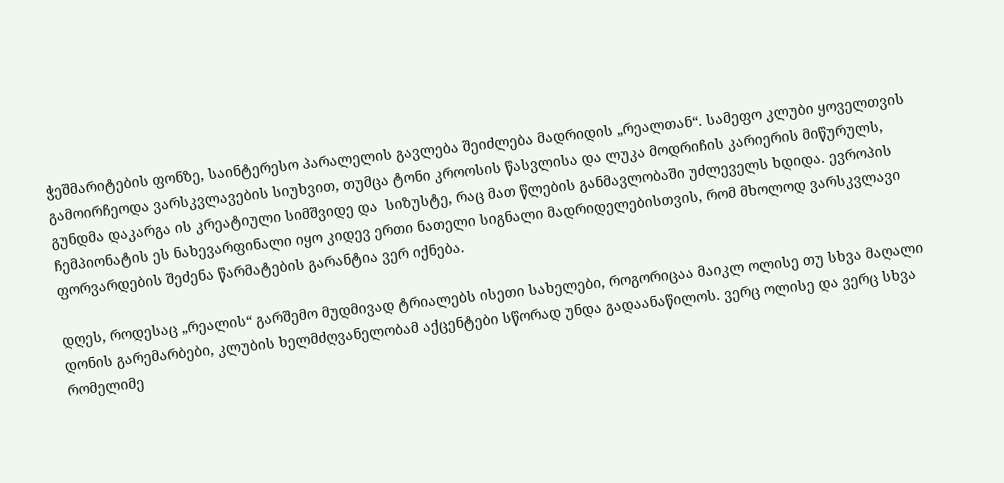ჭეშმარიტების ფონზე, საინტერესო პარალელის გავლება შეიძლება მადრიდის „რეალთან“. სამეფო კლუბი ყოველთვის გამოირჩეოდა ვარსკვლავების სიუხვით, თუმცა ტონი კროოსის წასვლისა და ლუკა მოდრიჩის კარიერის მიწურულს, გუნდმა დაკარგა ის კრეატიული სიმშვიდე და  სიზუსტე, რაც მათ წლების განმავლობაში უძლეველს ხდიდა. ევროპის ჩემპიონატის ეს ნახევარფინალი იყო კიდევ ერთი ნათელი სიგნალი მადრიდელებისთვის, რომ მხოლოდ ვარსკვლავი ფორვარდების შეძენა წარმატების გარანტია ვერ იქნება.

დღეს, როდესაც „რეალის“ გარშემო მუდმივად ტრიალებს ისეთი სახელები, როგორიცაა მაიკლ ოლისე თუ სხვა მაღალი დონის გარემარბები, კლუბის ხელმძღვანელობამ აქცენტები სწორად უნდა გადაანაწილოს. ვერც ოლისე და ვერც სხვა რომელიმე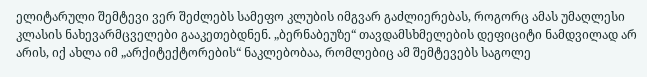ელიტარული შემტევი ვერ შეძლებს სამეფო კლუბის იმგვარ გაძლიერებას, როგორც ამას უმაღლესი კლასის ნახევარმცველები გააკეთებდნენ. „ბერნაბეუზე“ თავდამსხმელების დეფიციტი ნამდვილად არ არის, იქ ახლა იმ „არქიტექტორების“ ნაკლებობაა, რომლებიც ამ შემტევებს საგოლე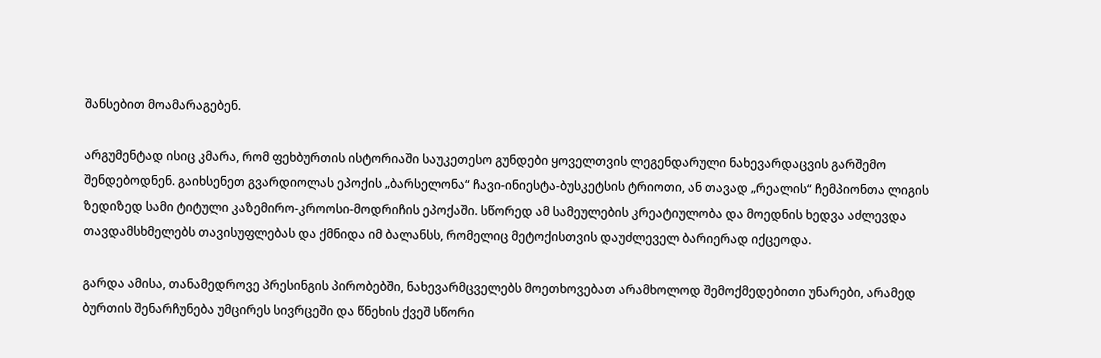შანსებით მოამარაგებენ.

არგუმენტად ისიც კმარა, რომ ფეხბურთის ისტორიაში საუკეთესო გუნდები ყოველთვის ლეგენდარული ნახევარდაცვის გარშემო შენდებოდნენ. გაიხსენეთ გვარდიოლას ეპოქის „ბარსელონა“ ჩავი-ინიესტა-ბუსკეტსის ტრიოთი, ან თავად „რეალის“ ჩემპიონთა ლიგის ზედიზედ სამი ტიტული კაზემირო-კროოსი-მოდრიჩის ეპოქაში. სწორედ ამ სამეულების კრეატიულობა და მოედნის ხედვა აძლევდა თავდამსხმელებს თავისუფლებას და ქმნიდა იმ ბალანსს, რომელიც მეტოქისთვის დაუძლეველ ბარიერად იქცეოდა.

გარდა ამისა, თანამედროვე პრესინგის პირობებში, ნახევარმცველებს მოეთხოვებათ არამხოლოდ შემოქმედებითი უნარები, არამედ ბურთის შენარჩუნება უმცირეს სივრცეში და წნეხის ქვეშ სწორი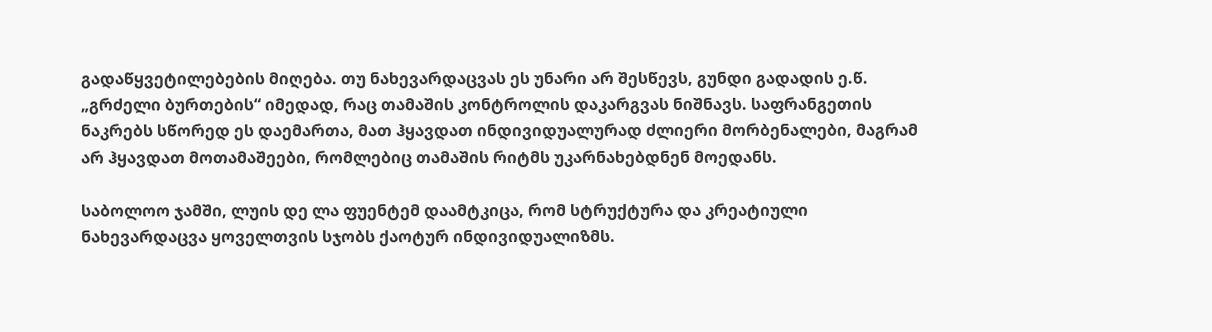გადაწყვეტილებების მიღება. თუ ნახევარდაცვას ეს უნარი არ შესწევს, გუნდი გადადის ე.წ. „გრძელი ბურთების“ იმედად, რაც თამაშის კონტროლის დაკარგვას ნიშნავს. საფრანგეთის ნაკრებს სწორედ ეს დაემართა, მათ ჰყავდათ ინდივიდუალურად ძლიერი მორბენალები, მაგრამ არ ჰყავდათ მოთამაშეები, რომლებიც თამაშის რიტმს უკარნახებდნენ მოედანს.

საბოლოო ჯამში, ლუის დე ლა ფუენტემ დაამტკიცა, რომ სტრუქტურა და კრეატიული ნახევარდაცვა ყოველთვის სჯობს ქაოტურ ინდივიდუალიზმს.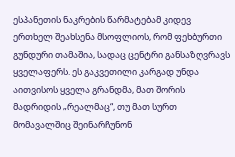ესპანეთის ნაკრების წარმატებამ კიდევ ერთხელ შეახსენა მსოფლიოს, რომ ფეხბურთი გუნდური თამაშია, სადაც ცენტრი განსაზღვრავს ყველაფერს. ეს გაკვეთილი კარგად უნდა აითვისოს ყველა გრანდმა, მათ შორის მადრიდის „რეალმაც“, თუ მათ სურთ მომავალშიც შეინარჩუნონ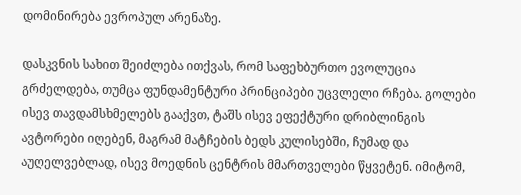დომინირება ევროპულ არენაზე.

დასკვნის სახით შეიძლება ითქვას, რომ საფეხბურთო ევოლუცია გრძელდება, თუმცა ფუნდამენტური პრინციპები უცვლელი რჩება. გოლები ისევ თავდამსხმელებს გააქვთ, ტაშს ისევ ეფექტური დრიბლინგის ავტორები იღებენ, მაგრამ მატჩების ბედს კულისებში, ჩუმად და აუღელვებლად, ისევ მოედნის ცენტრის მმართველები წყვეტენ. იმიტომ,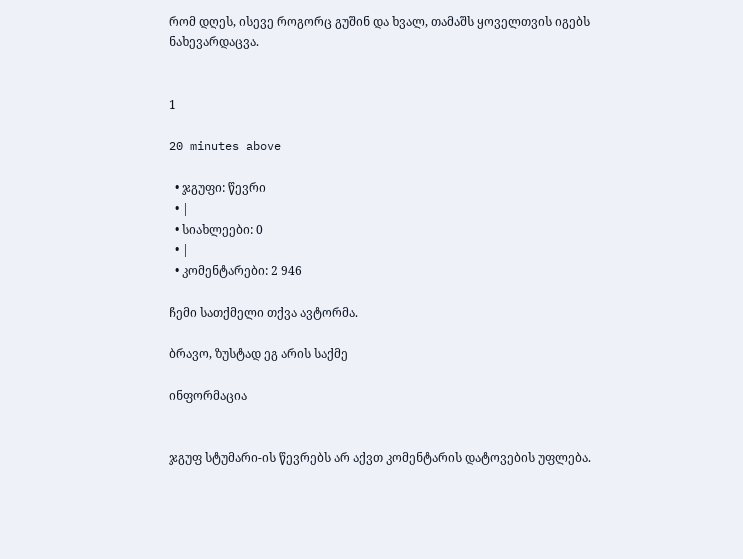რომ დღეს, ისევე როგორც გუშინ და ხვალ, თამაშს ყოველთვის იგებს ნახევარდაცვა.


1

20 minutes above

  • ჯგუფი: წევრი
  • |
  • სიახლეები: 0
  • |
  • კომენტარები: 2 946

ჩემი სათქმელი თქვა ავტორმა.

ბრავო, ზუსტად ეგ არის საქმე

ინფორმაცია


ჯგუფ სტუმარი-ის წევრებს არ აქვთ კომენტარის დატოვების უფლება.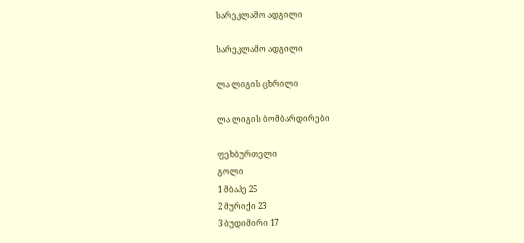სარეკლამო ადგილი

სარეკლამო ადგილი

ლა ლიგის ცხრილი

ლა ლიგის ბომბარდირები

ფეხბურთელი
გოლი
1 მბაპე 25
2 მურიქი 23
3 ბუდიმირი 17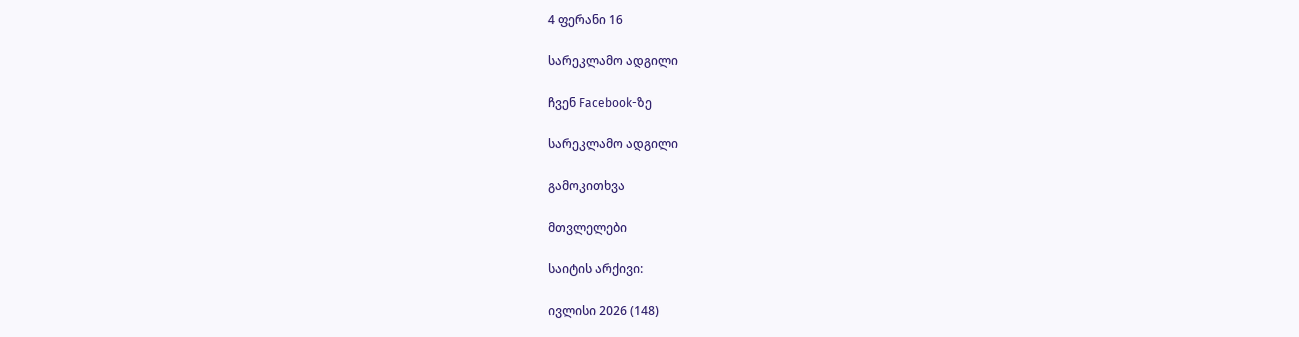4 ფერანი 16

სარეკლამო ადგილი

ჩვენ Facebook-ზე

სარეკლამო ადგილი

გამოკითხვა

მთვლელები

საიტის არქივი:

ივლისი 2026 (148)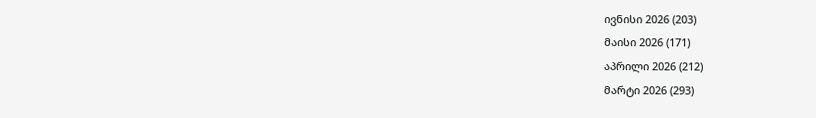ივნისი 2026 (203)
მაისი 2026 (171)
აპრილი 2026 (212)
მარტი 2026 (293)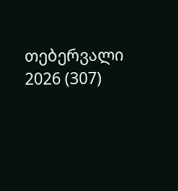თებერვალი 2026 (307)